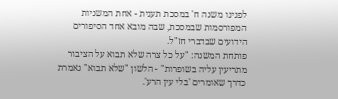לפנינו משנה ח' במסכת תענית - אחת המשניות המפורסמות שבמסכת, שבה מובא אחד הסיפורים הידועים שבדברי חז"ל.
פותחת המשנה: "על כל צרה שלא תבוא על הציבור מתריעין עליה בשופרות" - הלשון "שלא תבוא" נאמרת כדרך שאומרים 'בלי עין הרע'.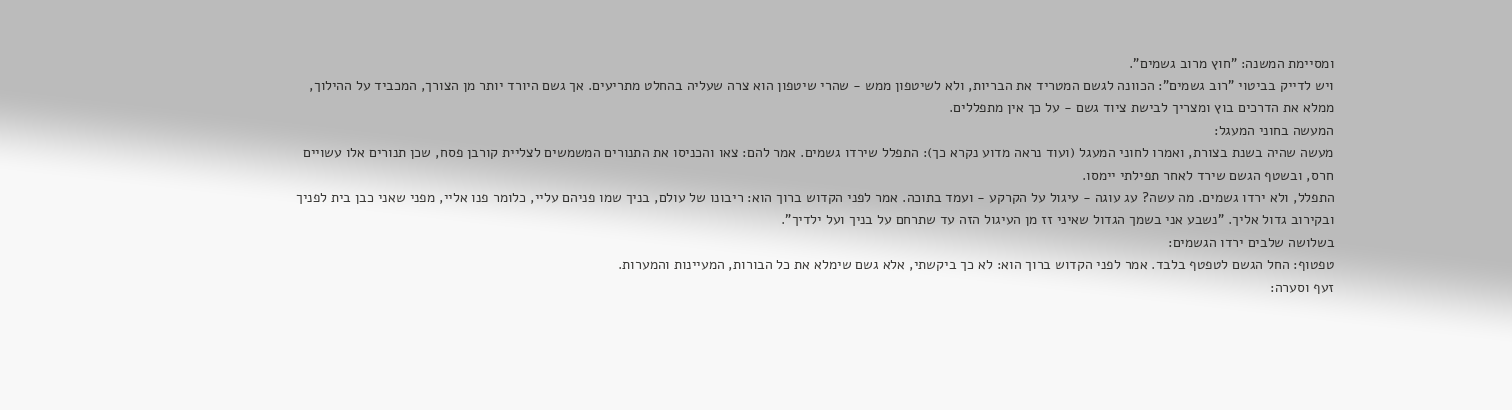ומסיימת המשנה: "חוץ מרוב גשמים".
ויש לדייק בביטוי "רוב גשמים": הכוונה לגשם המטריד את הבריות, ולא לשיטפון ממש - שהרי שיטפון הוא צרה שעליה בהחלט מתריעים. אך גשם היורד יותר מן הצורך, המכביד על ההילוך, ממלא את הדרכים בוץ ומצריך לבישת ציוד גשם - על כך אין מתפללים.
המעשה בחוני המעגל:
מעשה שהיה בשנת בצורת, ואמרו לחוני המעגל (ועוד נראה מדוע נקרא כך): התפלל שירדו גשמים. אמר להם: צאו והכניסו את התנורים המשמשים לצליית קורבן פסח, שכן תנורים אלו עשויים חרס, ובשטף הגשם שירד לאחר תפילתי יימסו.
התפלל, ולא ירדו גשמים. מה עשה? עג עוגה - עיגול על הקרקע - ועמד בתוכה. אמר לפני הקדוש ברוך הוא: ריבונו של עולם, בניך שמו פניהם עליי, כלומר פנו אליי, מפני שאני כבן בית לפניך ובקירוב גדול אליך. "נשבע אני בשמך הגדול שאיני זז מן העיגול הזה עד שתרחם על בניך ועל ילדיך".
בשלושה שלבים ירדו הגשמים:
טפטוף: החל הגשם לטפטף בלבד. אמר לפני הקדוש ברוך הוא: לא כך ביקשתי, אלא גשם שימלא את כל הבורות, המעיינות והמערות.
זעף וסערה: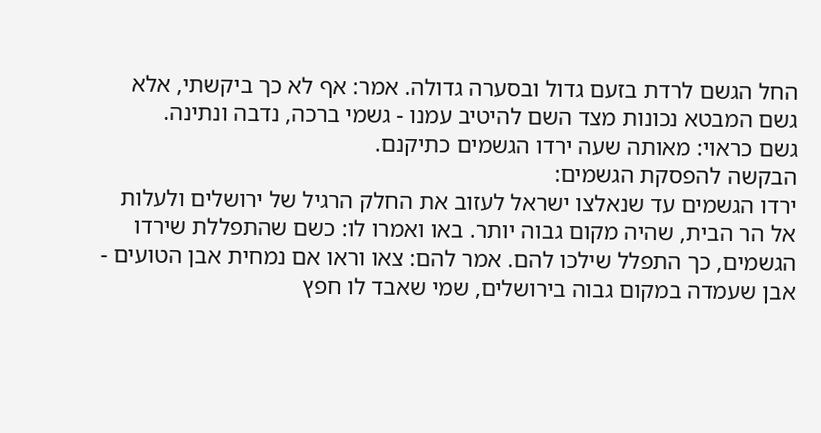החל הגשם לרדת בזעם גדול ובסערה גדולה. אמר: אף לא כך ביקשתי, אלא גשם המבטא נכונות מצד השם להיטיב עמנו - גשמי ברכה, נדבה ונתינה.
גשם כראוי: מאותה שעה ירדו הגשמים כתיקנם.
הבקשה להפסקת הגשמים:
ירדו הגשמים עד שנאלצו ישראל לעזוב את החלק הרגיל של ירושלים ולעלות אל הר הבית, שהיה מקום גבוה יותר. באו ואמרו לו: כשם שהתפללת שירדו הגשמים, כך התפלל שילכו להם. אמר להם: צאו וראו אם נמחית אבן הטועים - אבן שעמדה במקום גבוה בירושלים, שמי שאבד לו חפץ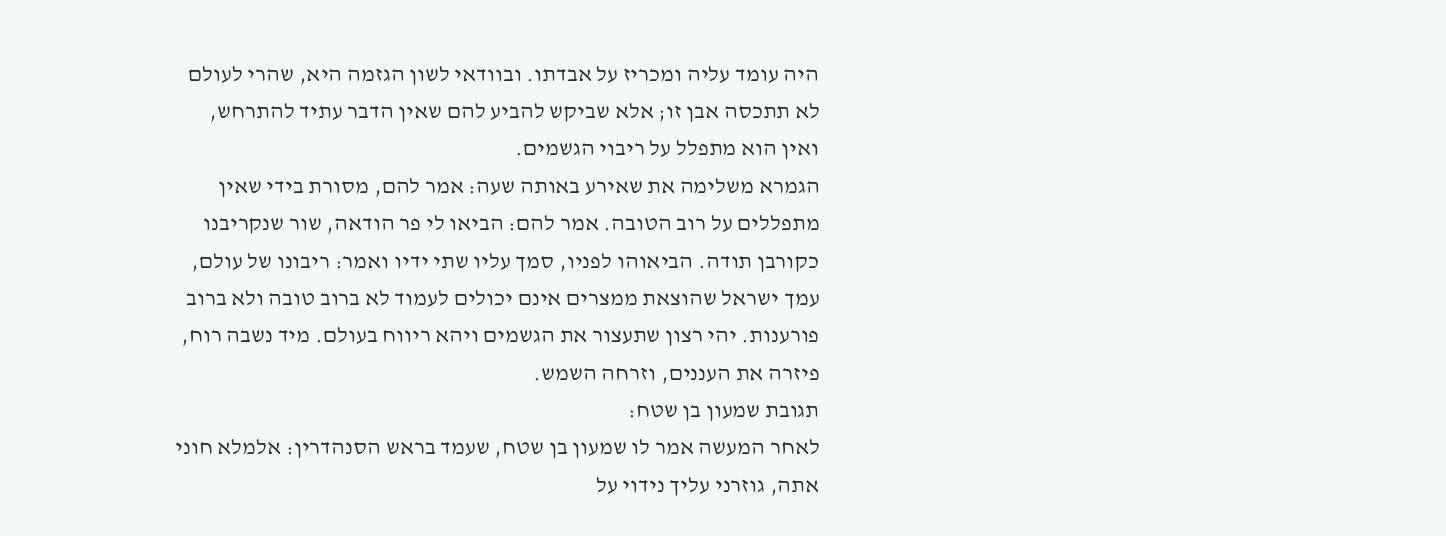היה עומד עליה ומכריז על אבדתו. ובוודאי לשון הגזמה היא, שהרי לעולם לא תתכסה אבן זו; אלא שביקש להביע להם שאין הדבר עתיד להתרחש, ואין הוא מתפלל על ריבוי הגשמים.
הגמרא משלימה את שאירע באותה שעה: אמר להם, מסורת בידי שאין מתפללים על רוב הטובה. אמר להם: הביאו לי פר הודאה, שור שנקריבנו כקורבן תודה. הביאוהו לפניו, סמך עליו שתי ידיו ואמר: ריבונו של עולם, עמך ישראל שהוצאת ממצרים אינם יכולים לעמוד לא ברוב טובה ולא ברוב פורענות. יהי רצון שתעצור את הגשמים ויהא ריווח בעולם. מיד נשבה רוח, פיזרה את העננים, וזרחה השמש.
תגובת שמעון בן שטח:
לאחר המעשה אמר לו שמעון בן שטח, שעמד בראש הסנהדרין: אלמלא חוני אתה, גוזרני עליך נידוי על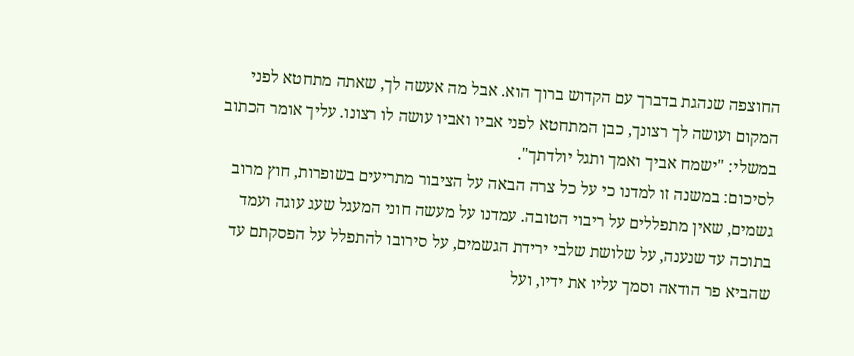החוצפה שנהגת בדברך עם הקדוש ברוך הוא. אבל מה אעשה לך, שאתה מתחטא לפני המקום ועושה לך רצונך, כבן המתחטא לפני אביו ואביו עושה לו רצונו. עליך אומר הכתוב במשלי: "ישמח אביך ואמך ותגל יולדתך".
לסיכום: במשנה זו למדנו כי על כל צרה הבאה על הציבור מתריעים בשופרות, חוץ מרוב גשמים, שאין מתפללים על ריבוי הטובה. עמדנו על מעשה חוני המעגל שעג עוגה ועמד בתוכה עד שנענה, על שלושת שלבי ירידת הגשמים, על סירובו להתפלל על הפסקתם עד שהביא פר הודאה וסמך עליו את ידיו, ועל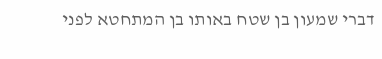דברי שמעון בן שטח באותו בן המתחטא לפני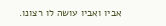אביו ואביו עושה לו רצונו.